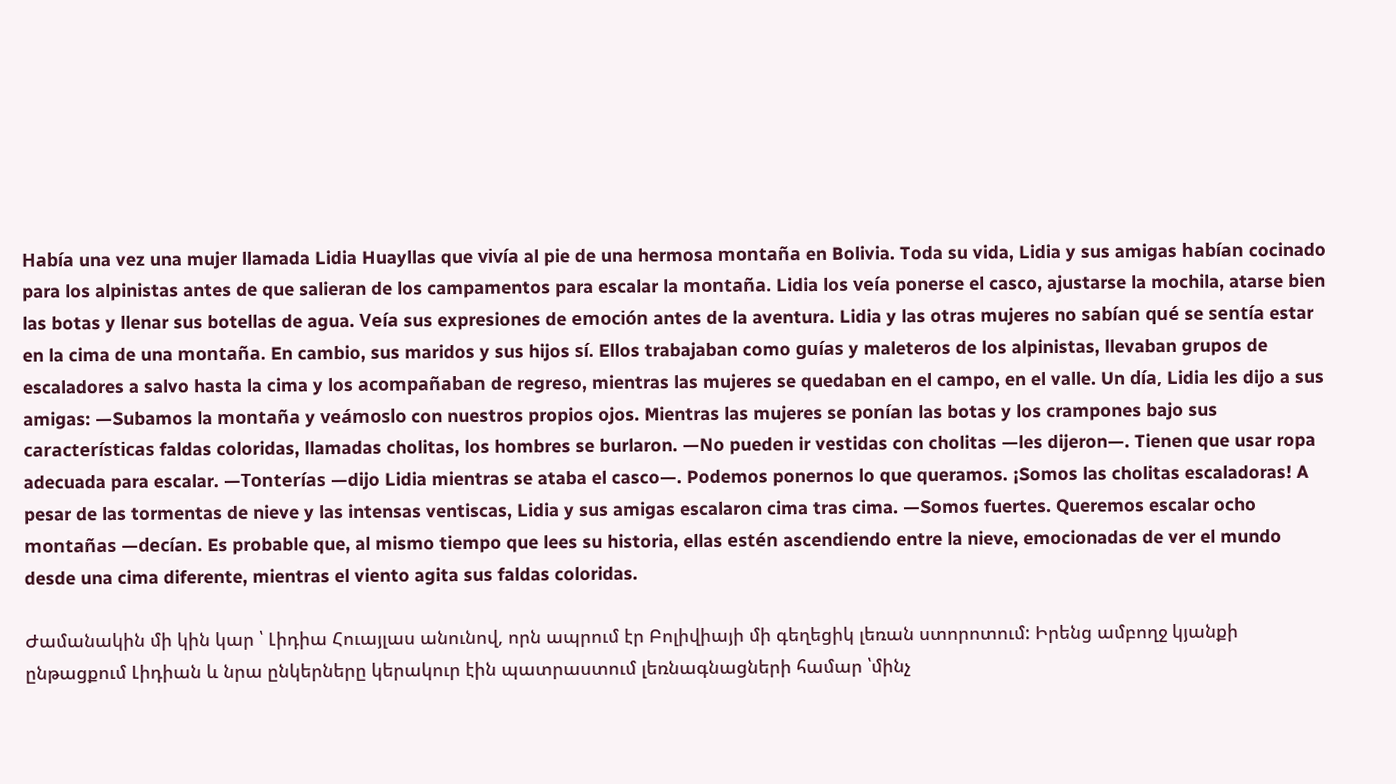Había una vez una mujer llamada Lidia Huayllas que vivía al pie de una hermosa montaña en Bolivia. Toda su vida, Lidia y sus amigas habían cocinado para los alpinistas antes de que salieran de los campamentos para escalar la montaña. Lidia los veía ponerse el casco, ajustarse la mochila, atarse bien las botas y llenar sus botellas de agua. Veía sus expresiones de emoción antes de la aventura. Lidia y las otras mujeres no sabían qué se sentía estar en la cima de una montaña. En cambio, sus maridos y sus hijos sí. Ellos trabajaban como guías y maleteros de los alpinistas, llevaban grupos de escaladores a salvo hasta la cima y los acompañaban de regreso, mientras las mujeres se quedaban en el campo, en el valle. Un día, Lidia les dijo a sus amigas: —Subamos la montaña y veámoslo con nuestros propios ojos. Mientras las mujeres se ponían las botas y los crampones bajo sus características faldas coloridas, llamadas cholitas, los hombres se burlaron. —No pueden ir vestidas con cholitas —les dijeron—. Tienen que usar ropa adecuada para escalar. —Tonterías —dijo Lidia mientras se ataba el casco—. Podemos ponernos lo que queramos. ¡Somos las cholitas escaladoras! A pesar de las tormentas de nieve y las intensas ventiscas, Lidia y sus amigas escalaron cima tras cima. —Somos fuertes. Queremos escalar ocho montañas —decían. Es probable que, al mismo tiempo que lees su historia, ellas estén ascendiendo entre la nieve, emocionadas de ver el mundo desde una cima diferente, mientras el viento agita sus faldas coloridas.

Ժամանակին մի կին կար ՝ Լիդիա Հուայլաս անունով, որն ապրում էր Բոլիվիայի մի գեղեցիկ լեռան ստորոտում: Իրենց ամբողջ կյանքի ընթացքում Լիդիան և նրա ընկերները կերակուր էին պատրաստում լեռնագնացների համար ՝մինչ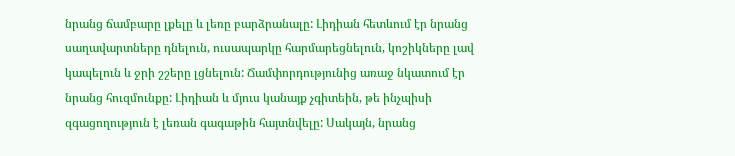նրանց ճամբարը լքելը և լեռը բարձրանալը: Լիդիան հետևում էր նրանց սաղավարտները դնելուն, ուսապարկը հարմարեցնելուն, կոշիկները լավ կապելուն և ջրի շշերը լցնելուն: Ճամփորդությունից առաջ նկատում էր նրանց հուզմունքը: Լիդիան և մյուս կանայք չգիտեին, թե ինչպիսի զգացողություն է լեռան գագաթին հայտնվելը: Սակայն, նրանց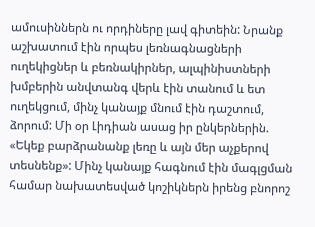ամուսիններն ու որդիները լավ գիտեին: Նրանք աշխատում էին որպես լեռնագնացների ուղեկիցներ և բեռնակիրներ, ալպինիստների խմբերին անվտանգ վերև էին տանում և ետ ուղեկցում, մինչ կանայք մնում էին դաշտում, ձորում: Մի օր Լիդիան ասաց իր ընկերներին. «Եկեք բարձրանանք լեռը և այն մեր աչքերով տեսնենք»: Մինչ կանայք հագնում էին մագլցման համար նախատեսված կոշիկներն իրենց բնորոշ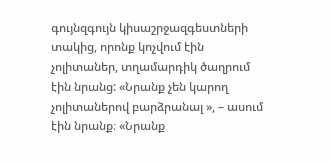գույնզգույն կիսաշրջազգեստների տակից, որոնք կոչվում էին չոլիտաներ, տղամարդիկ ծաղրում էին նրանց: «Նրանք չեն կարող չոլիտաներով բարձրանալ », – ասում էին նրանք։ «Նրանք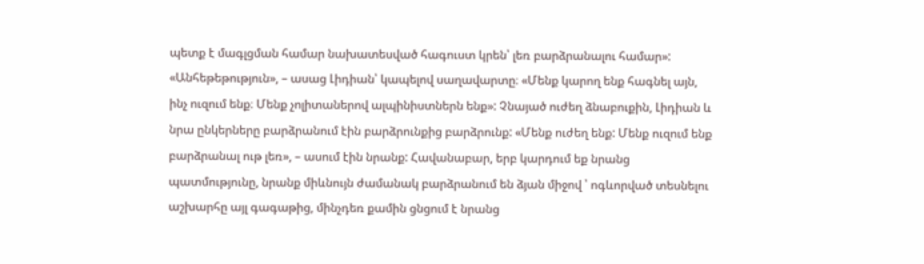պետք է մագլցման համար նախատեսված հագուստ կրեն՝ լեռ բարձրանալու համար»: «Անհեթեթություն», – ասաց Լիդիան՝ կապելով սաղավարտը։ «Մենք կարող ենք հագնել այն, ինչ ուզում ենք։ Մենք չոլիտաներով ալպինիստներն ենք»: Չնայած ուժեղ ձնաբուքին, Լիդիան և նրա ընկերները բարձրանում էին բարձրունքից բարձրունք: «Մենք ուժեղ ենք: Մենք ուզում ենք բարձրանալ ութ լեռ», – ասում էին նրանք: Հավանաբար, երբ կարդում եք նրանց պատմությունը, նրանք միևնույն ժամանակ բարձրանում են ձյան միջով ՝ ոգևորված տեսնելու աշխարհը այլ գագաթից, մինչդեռ քամին ցնցում է նրանց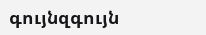գույնզգույն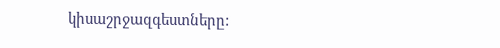կիսաշրջազգեստները: